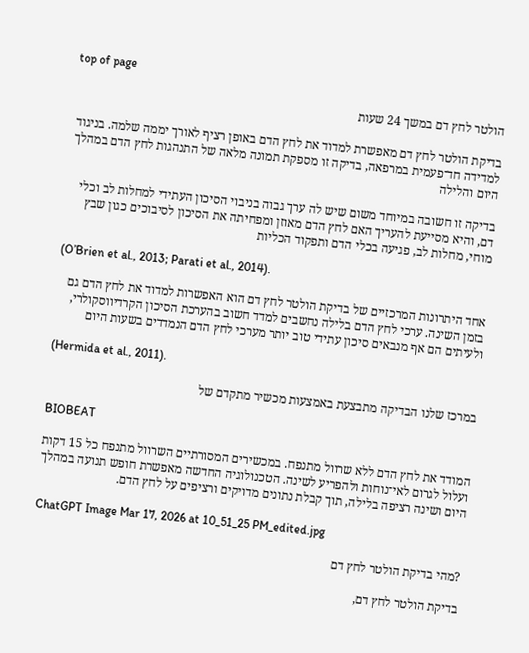top of page

הולטר לחץ דם במשך 24 שעות

בדיקת הולטר לחץ דם מאפשרת למדוד את לחץ הדם באופן רציף לאורך יממה שלמה. בניגוד למדידה חד־פעמית במרפאה, בדיקה זו מספקת תמונה מלאה של התנהגות לחץ הדם במהלך היום והלילה

בדיקה זו חשובה במיוחד משום שיש לה ערך גבוה בניבוי הסיכון העתידי למחלות לב וכלי דם, והיא מסייעת להעריך האם לחץ הדם מאוזן ומפחיתה את הסיכון לסיבוכים כגון שבץ מוחי, מחלות לב, פגיעה בכלי הדם ותפקוד הכליות

(O’Brien et al., 2013; Parati et al., 2014).

אחד היתרונות המרכזיים של בדיקת הולטר לחץ דם הוא האפשרות למדוד את לחץ הדם גם בזמן השינה. ערכי לחץ הדם בלילה נחשבים למדד חשוב בהערכת הסיכון הקרדיווסקולרי, ולעיתים הם אף מנבאים סיכון עתידי טוב יותר מערכי לחץ הדם הנמדדים בשעות היום

(Hermida et al., 2011).

במרכז שלנו הבדיקה מתבצעת באמצעות מכשיר מתקדם של

BIOBEAT

המודד את לחץ הדם ללא שרוול מתנפח. במכשירים המסורתיים השרוול מתנפח כל 15 דקות ועלול לגרום לאי־נוחות ולהפריע לשינה. הטכנולוגיה החדשה מאפשרת חופש תנועה במהלך היום ושינה רציפה בלילה, תוך קבלת נתונים מדויקים ורציפים על לחץ הדם.

ChatGPT Image Mar 17, 2026 at 10_51_25 PM_edited.jpg

?מהי בדיקת הולטר לחץ דם

בדיקת הולטר לחץ דם,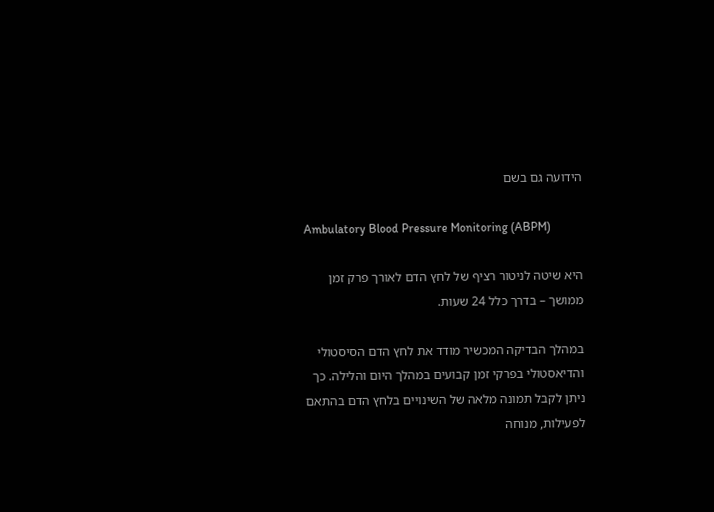הידועה גם בשם

Ambulatory Blood Pressure Monitoring (ABPM)

היא שיטה לניטור רציף של לחץ הדם לאורך פרק זמן ממושך – בדרך כלל 24 שעות.

במהלך הבדיקה המכשיר מודד את לחץ הדם הסיסטולי והדיאסטולי בפרקי זמן קבועים במהלך היום והלילה. כך ניתן לקבל תמונה מלאה של השינויים בלחץ הדם בהתאם לפעילות, מנוחה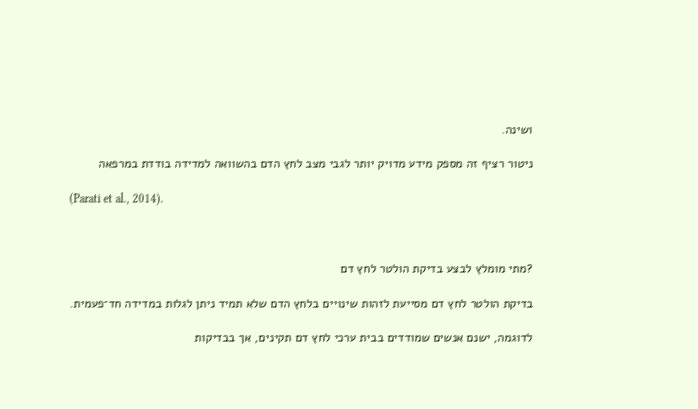ושינה.

ניטור רציף זה מספק מידע מדויק יותר לגבי מצב לחץ הדם בהשוואה למדידה בודדת במרפאה

(Parati et al., 2014).



?מתי מומלץ לבצע בדיקת הולטר לחץ דם

בדיקת הולטר לחץ דם מסייעת לזהות שינויים בלחץ הדם שלא תמיד ניתן לגלות במדידה חד־פעמית.

לדוגמה, ישנם אנשים שמודדים בבית ערכי לחץ דם תקינים, אך בבדיקות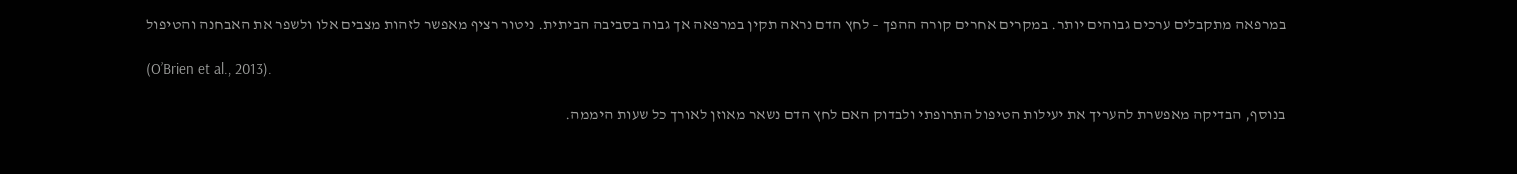במרפאה מתקבלים ערכים גבוהים יותר. במקרים אחרים קורה ההפך – לחץ הדם נראה תקין במרפאה אך גבוה בסביבה הביתית. ניטור רציף מאפשר לזהות מצבים אלו ולשפר את האבחנה והטיפול

(O’Brien et al., 2013).

בנוסף, הבדיקה מאפשרת להעריך את יעילות הטיפול התרופתי ולבדוק האם לחץ הדם נשאר מאוזן לאורך כל שעות היממה.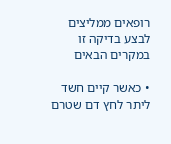רופאים ממליצים לבצע בדיקה זו במקרים הבאים

• כאשר קיים חשד ליתר לחץ דם שטרם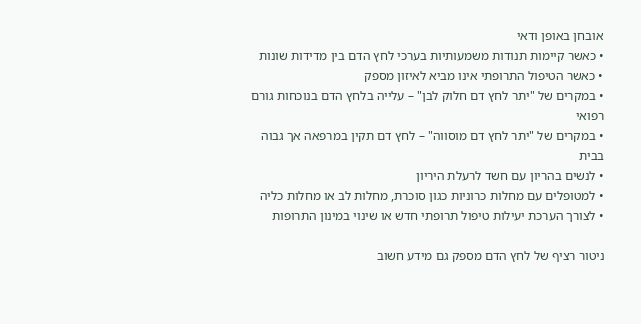אובחן באופן ודאי
• כאשר קיימות תנודות משמעותיות בערכי לחץ הדם בין מדידות שונות
• כאשר הטיפול התרופתי אינו מביא לאיזון מספק
• במקרים של "יתר לחץ דם חלוק לבן" – עלייה בלחץ הדם בנוכחות גורם רפואי
• במקרים של "יתר לחץ דם מוסווה" – לחץ דם תקין במרפאה אך גבוה בבית
• לנשים בהריון עם חשד לרעלת היריון
• למטופלים עם מחלות כרוניות כגון סוכרת, מחלות לב או מחלות כליה
• לצורך הערכת יעילות טיפול תרופתי חדש או שינוי במינון התרופות

ניטור רציף של לחץ הדם מספק גם מידע חשוב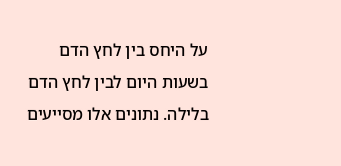על היחס בין לחץ הדם בשעות היום לבין לחץ הדם בלילה. נתונים אלו מסייעים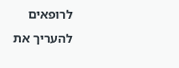לרופאים להעריך את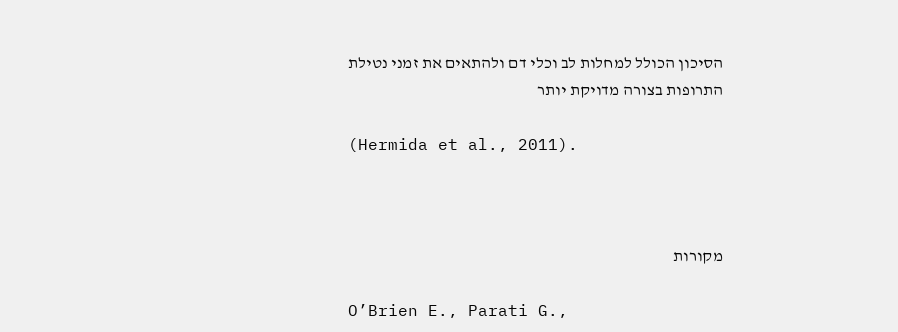הסיכון הכולל למחלות לב וכלי דם ולהתאים את זמני נטילת התרופות בצורה מדויקת יותר

(Hermida et al., 2011).



מקורות

O’Brien E., Parati G.,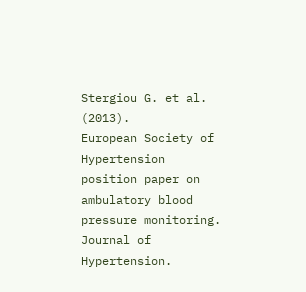Stergiou G. et al. (2013).
European Society of Hypertension position paper on ambulatory blood pressure monitoring. Journal of Hypertension.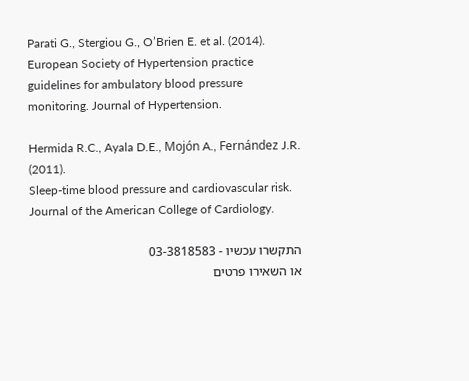Parati G., Stergiou G., O’Brien E. et al. (2014).
European Society of Hypertension practice guidelines for ambulatory blood pressure monitoring. Journal of Hypertension.

Hermida R.C., Ayala D.E., Mojón A., Fernández J.R. (2011).
Sleep-time blood pressure and cardiovascular risk. Journal of the American College of Cardiology.

התקשרו עכשיו - 03-3818583
או השאירו פרטים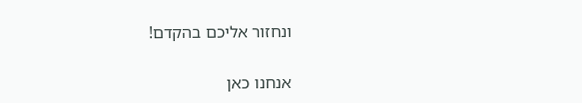ונחזור אליכם בהקדם!

אנחנו כאן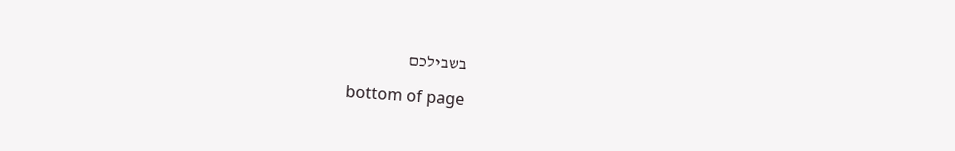בשבילכם

bottom of page